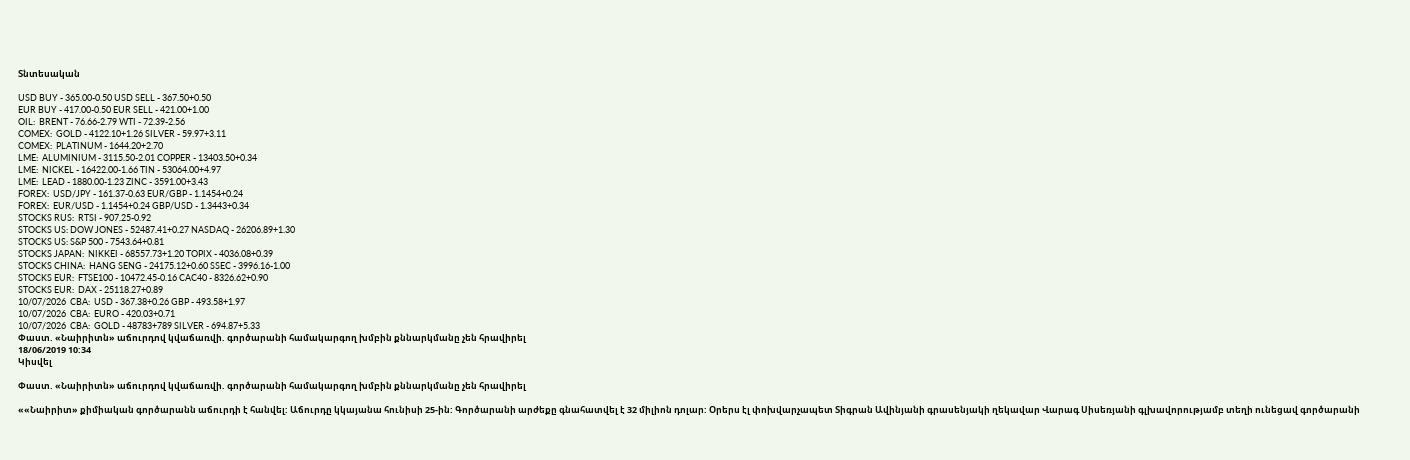Տնտեսական

USD BUY - 365.00-0.50 USD SELL - 367.50+0.50
EUR BUY - 417.00-0.50 EUR SELL - 421.00+1.00
OIL:  BRENT - 76.66-2.79 WTI - 72.39-2.56
COMEX:  GOLD - 4122.10+1.26 SILVER - 59.97+3.11
COMEX:  PLATINUM - 1644.20+2.70
LME:  ALUMINIUM - 3115.50-2.01 COPPER - 13403.50+0.34
LME:  NICKEL - 16422.00-1.66 TIN - 53064.00+4.97
LME:  LEAD - 1880.00-1.23 ZINC - 3591.00+3.43
FOREX:  USD/JPY - 161.37-0.63 EUR/GBP - 1.1454+0.24
FOREX:  EUR/USD - 1.1454+0.24 GBP/USD - 1.3443+0.34
STOCKS RUS:  RTSI - 907.25-0.92
STOCKS US: DOW JONES - 52487.41+0.27 NASDAQ - 26206.89+1.30
STOCKS US: S&P 500 - 7543.64+0.81
STOCKS JAPAN:  NIKKEI - 68557.73+1.20 TOPIX - 4036.08+0.39
STOCKS CHINA:  HANG SENG - 24175.12+0.60 SSEC - 3996.16-1.00
STOCKS EUR:  FTSE100 - 10472.45-0.16 CAC40 - 8326.62+0.90
STOCKS EUR:  DAX - 25118.27+0.89
10/07/2026  CBA:  USD - 367.38+0.26 GBP - 493.58+1.97
10/07/2026  CBA:  EURO - 420.03+0.71
10/07/2026  CBA:  GOLD - 48783+789 SILVER - 694.87+5.33
Փաստ. «Նաիրիտն» աճուրդով կվաճառվի. գործարանի համակարգող խմբին քննարկմանը չեն հրավիրել
18/06/2019 10:34
Կիսվել

Փաստ. «Նաիրիտն» աճուրդով կվաճառվի. գործարանի համակարգող խմբին քննարկմանը չեն հրավիրել

««Նաիրիտ» քիմիական գործարանն աճուրդի է հանվել: Աճուրդը կկայանա հունիսի 25-ին: Գործարանի արժեքը գնահատվել է 32 միլիոն դոլար: Օրերս էլ փոխվարչապետ Տիգրան Ավինյանի գրասենյակի ղեկավար Վարագ Սիսեռյանի գլխավորությամբ տեղի ունեցավ գործարանի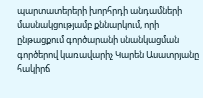պարտատերերի խորհրդի անդամների մասնակցությամբ քննարկում, որի ընթացքում գործարանի սնանկացման գործերով կառավարիչ Կարեն Ասատրյանը հակիրճ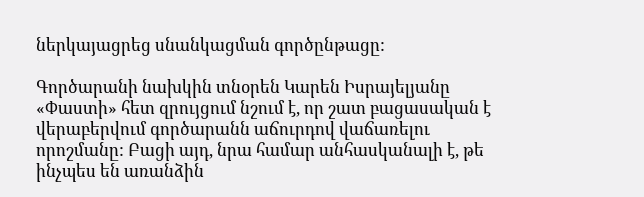ներկայացրեց սնանկացման գործընթացը:

Գործարանի նախկին տնօրեն Կարեն Իսրայելյանը «Փաստի» հետ զրույցում նշում է, որ շատ բացասական է վերաբերվում գործարանն աճուրդով վաճառելու որոշմանը: Բացի այդ, նրա համար անհասկանալի է, թե ինչպես են առանձին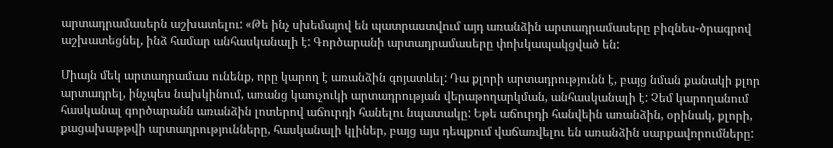արտադրամասերն աշխատելու: «Թե ինչ սխեմայով են պատրաստվում այդ առանձին արտադրամասերը բիզնես-ծրագրով աշխատեցնել, ինձ համար անհասկանալի է: Գործարանի արտադրամասերը փոխկապակցված են:

Միայն մեկ արտադրամաս ունենք, որը կարող է առանձին գոյատևել: Դա քլորի արտադրությունն է, բայց նման քանակի քլոր արտադրել, ինչպես նախկինում, առանց կաուչուկի արտադրության վերաթողարկման, անհասկանալի է: Չեմ կարողանում հասկանալ գործարանն առանձին լոտերով աճուրդի հանելու նպատակը: Եթե աճուրդի հանվեին առանձին, օրինակ, քլորի, քացախաթթվի արտադրությունները, հասկանալի կլիներ, բայց այս դեպքում վաճառվելու են առանձին սարքավորումները: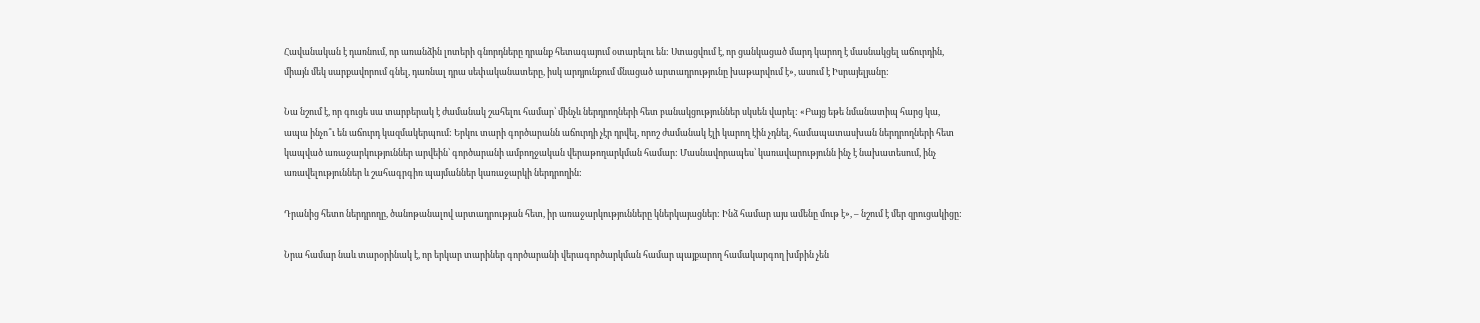Հավանական է դառնում, որ առանձին լոտերի գնորդները դրանք հետագայում օտարելու են: Ստացվում է, որ ցանկացած մարդ կարող է մասնակցել աճուրդին, միայն մեկ սարքավորում գնել, դառնալ դրա սեփականատերը, իսկ արդյունքում մնացած արտադրությունը խաթարվում է», ասում է Իսրայելյանը:

Նա նշում է, որ գուցե սա տարբերակ է ժամանակ շահելու համար՝ մինչև ներդրողների հետ բանակցություններ սկսեն վարել: «Բայց եթե նմանատիպ հարց կա, ապա ինչո՞ւ են աճուրդ կազմակերպում: Երկու տարի գործարանն աճուրդի չէր դրվել, որոշ ժամանակ էլի կարող էին չդնել, համապատասխան ներդրողների հետ կապված առաջարկություններ արվեին՝ գործարանի ամբողջական վերաթողարկման համար: Մասնավորապես՝ կառավարությունն ինչ է նախատեսում, ինչ առավելություններ և շահագրգիռ պայմաններ կառաջարկի ներդրողին:

Դրանից հետո ներդրողը, ծանոթանալով արտադրության հետ, իր առաջարկությունները կներկայացներ: Ինձ համար այս ամենը մութ է», – նշում է մեր զրուցակիցը:

Նրա համար նաև տարօրինակ է, որ երկար տարիներ գործարանի վերագործարկման համար պայքարող համակարգող խմբին չեն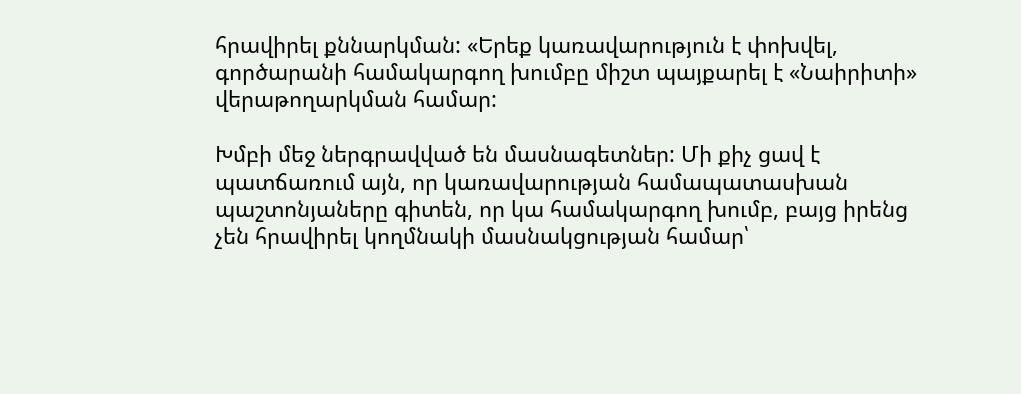հրավիրել քննարկման: «Երեք կառավարություն է փոխվել, գործարանի համակարգող խումբը միշտ պայքարել է «Նաիրիտի» վերաթողարկման համար:

Խմբի մեջ ներգրավված են մասնագետներ: Մի քիչ ցավ է պատճառում այն, որ կառավարության համապատասխան պաշտոնյաները գիտեն, որ կա համակարգող խումբ, բայց իրենց չեն հրավիրել կողմնակի մասնակցության համար՝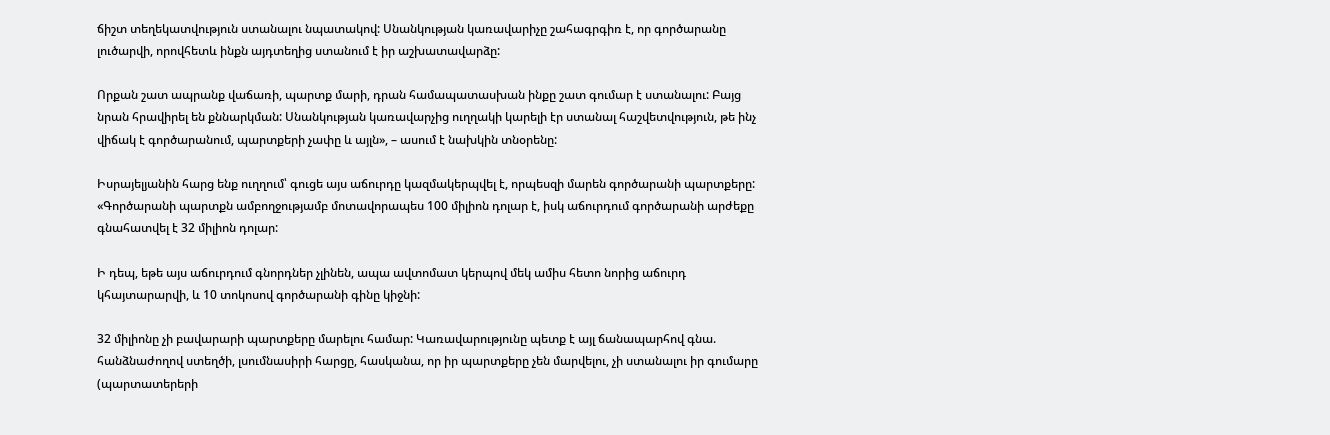ճիշտ տեղեկատվություն ստանալու նպատակով: Սնանկության կառավարիչը շահագրգիռ է, որ գործարանը լուծարվի, որովհետև ինքն այդտեղից ստանում է իր աշխատավարձը:

Որքան շատ ապրանք վաճառի, պարտք մարի, դրան համապատասխան ինքը շատ գումար է ստանալու: Բայց նրան հրավիրել են քննարկման: Սնանկության կառավարչից ուղղակի կարելի էր ստանալ հաշվետվություն, թե ինչ վիճակ է գործարանում, պարտքերի չափը և այլն», – ասում է նախկին տնօրենը:

Իսրայելյանին հարց ենք ուղղում՝ գուցե այս աճուրդը կազմակերպվել է, որպեսզի մարեն գործարանի պարտքերը: «Գործարանի պարտքն ամբողջությամբ մոտավորապես 100 միլիոն դոլար է, իսկ աճուրդում գործարանի արժեքը գնահատվել է 32 միլիոն դոլար:

Ի դեպ, եթե այս աճուրդում գնորդներ չլինեն, ապա ավտոմատ կերպով մեկ ամիս հետո նորից աճուրդ կհայտարարվի, և 10 տոկոսով գործարանի գինը կիջնի:

32 միլիոնը չի բավարարի պարտքերը մարելու համար: Կառավարությունը պետք է այլ ճանապարհով գնա. հանձնաժողով ստեղծի, լսումնասիրի հարցը, հասկանա, որ իր պարտքերը չեն մարվելու, չի ստանալու իր գումարը (պարտատերերի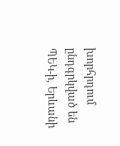խորհրդում ընդգրկված են ՊԵԿ-ի, Երևանի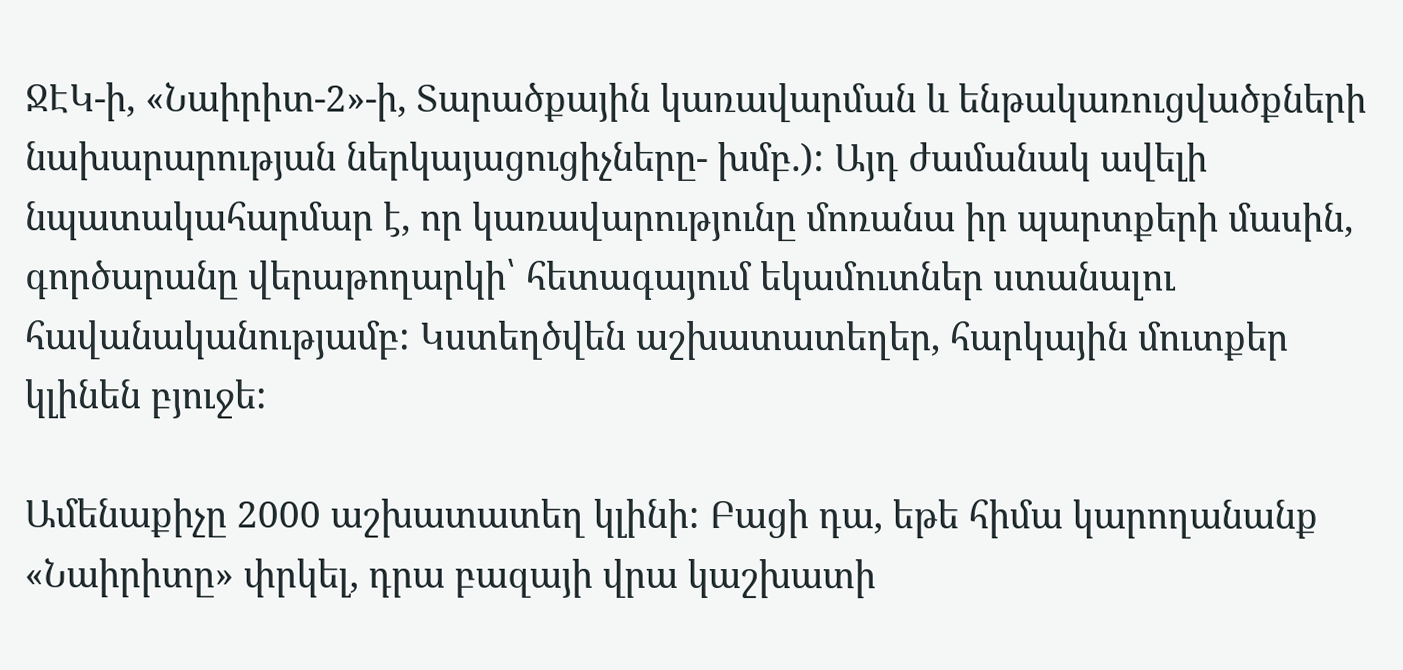ՋԷԿ-ի, «Նաիրիտ-2»-ի, Տարածքային կառավարման և ենթակառուցվածքների նախարարության ներկայացուցիչները- խմբ.): Այդ ժամանակ ավելի նպատակահարմար է, որ կառավարությունը մոռանա իր պարտքերի մասին, գործարանը վերաթողարկի՝ հետագայում եկամուտներ ստանալու հավանականությամբ: Կստեղծվեն աշխատատեղեր, հարկային մուտքեր կլինեն բյուջե:

Ամենաքիչը 2000 աշխատատեղ կլինի: Բացի դա, եթե հիմա կարողանանք «Նաիրիտը» փրկել, դրա բազայի վրա կաշխատի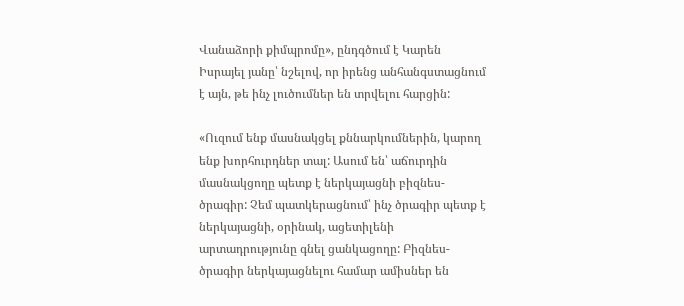Վանաձորի քիմպրոմը», ընդգծում է Կարեն Իսրայել յանը՝ նշելով, որ իրենց անհանգստացնում է այն, թե ինչ լուծումներ են տրվելու հարցին:

«Ուզում ենք մասնակցել քննարկումներին, կարող ենք խորհուրդներ տալ: Ասում են՝ աճուրդին մասնակցողը պետք է ներկայացնի բիզնես-ծրագիր: Չեմ պատկերացնում՝ ինչ ծրագիր պետք է ներկայացնի, օրինակ, ացետիլենի արտադրությունը գնել ցանկացողը: Բիզնես-ծրագիր ներկայացնելու համար ամիսներ են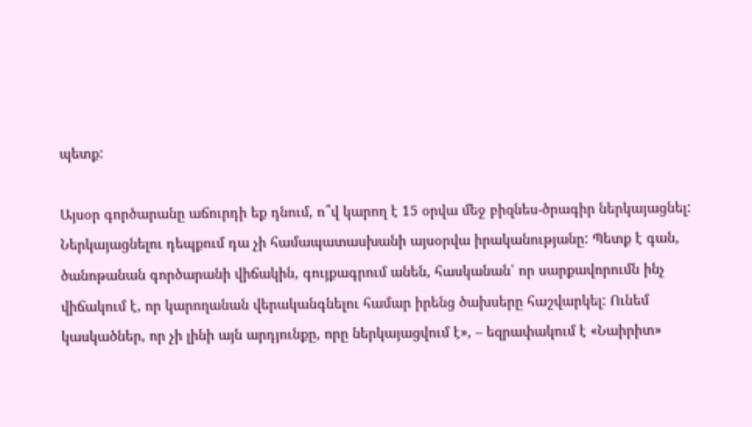պետք:

Այսօր գործարանը աճուրդի եք դնում, ո՞վ կարող է 15 օրվա մեջ բիզնես-ծրագիր ներկայացնել: Ներկայացնելու դեպքում դա չի համապատասխանի այսօրվա իրականությանը: Պետք է գան, ծանոթանան գործարանի վիճակին, գույքագրում անեն, հասկանան՝ որ սարքավորումն ինչ վիճակում է, որ կարողանան վերականգնելու համար իրենց ծախսերը հաշվարկել: Ունեմ կասկածներ, որ չի լինի այն արդյունքը, որը ներկայացվում է», – եզրափակում է «Նաիրիտ»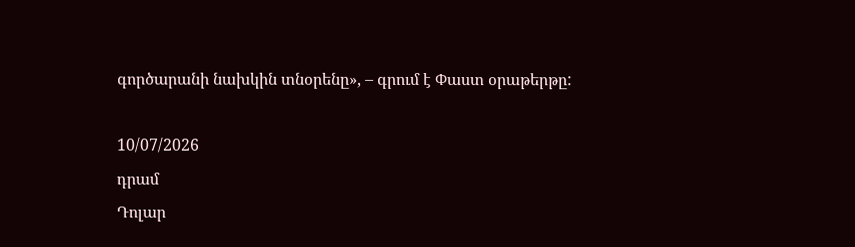գործարանի նախկին տնօրենը», – գրում է Փաստ օրաթերթը:

10/07/2026
դրամ
Դոլար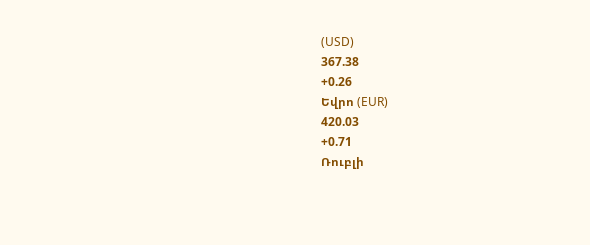(USD)
367.38
+0.26
Եվրո (EUR)
420.03
+0.71
Ռուբլի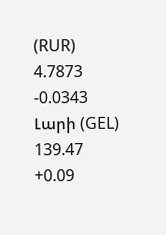(RUR)
4.7873
-0.0343
Լարի (GEL)
139.47
+0.09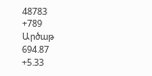48783
+789
Արծաթ
694.87
+5.33